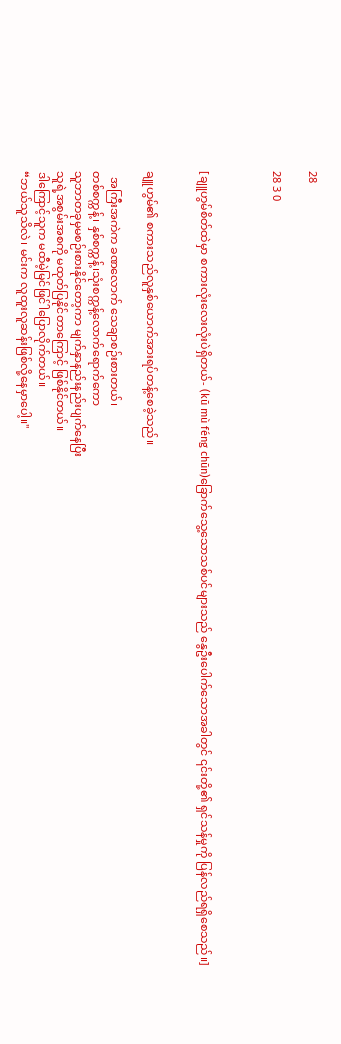28

28 3 0



[ချူဟွမ်စိတ်ထဲမှာ စကားလုံးလေးလုံးပဲရှိတယ်- (kū mù féng chūn)ခြောက်သွေ့သောသစ်ပင်များသည် နွေဦးပေါက်သောအခါတွင် ၎င်းတို့၏ ရှင်သန်မှုကို ပြန်လည်ရရှိစေသည်။]


ချူဟွမ်၏ စကားသည်လူနှစ်ယောက်အားရပ်တန့်စေခဲ့သည်။

  အကြီးအကဲက ခဏလောက် သေချာစဉ်းစားတယ်၊
တစ်စက္ကန့်၊ နှစ်စက္ကန့်၊သုံးစက္ကန့်လောက်ရောက်ကော
သူဘာတခုမှမစဉ်းစားနိုင်တော့ကာ မျက်နှာနည်းနည်းပျက်နေပြီး
သူရဲ့အစွမ်းအစကို မထုတ်ပြနိုင်တာကြောင့် ဖြစ်နိုင်တယ်။
ဒါကြောင့်သူက မထီမဲ့မြင်ဖြင်ါပြောလိုက်တယ်။
“ဘယ်သူသိလဲ၊ မင်းက လူထူးလူဆန်းဖြစ်လို့နေမှာပေါ့။"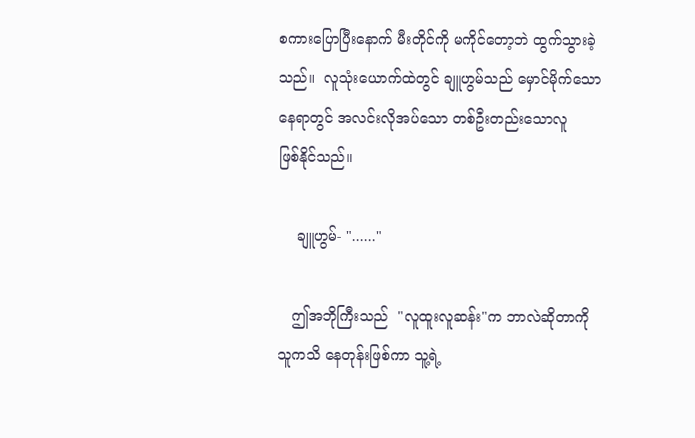စကားပြောပြီးနောက် မီးတိုင်ကို မကိုင်‌တော့ဘဲ ထွက်သွားခဲ့သည်။  လူသုံးယောက်ထဲတွင် ချူဟွမ်သည် မှောင်မိုက်သောနေရာတွင် အလင်းလိုအပ်သော တစ်ဦးတည်းသောလူ
ဖြစ်နိုင်သည်။

    ချူဟွမ်- "......"

   ဤအဘိုကြီးသည်  "လူထူးလူဆန်း"က ဘာလဲဆိုတာကို
သူကသိ နေတုန်းဖြစ်ကာ သူ့ရဲ့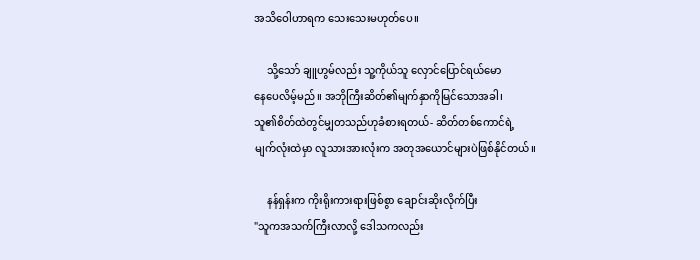အသိဝေါဟာရက သေးသေးမဟုတ်‌ပေ။

     သို့သော် ချူဟွမ်လည်း သူ့ကိုယ်သူ လှောင်ပြောင်ရယ်‌မော
နေပေလိမ့်မည်။ အဘိုကြီးဆိတ်၏မျက်နှာကိုမြင်သောအခါ၊
သူ၏စိတ်ထဲတွင်မျှတသည်ဟုခံစားရတယ်- ဆိတ်တစ်ကောင်ရဲ့
မျက်လုံးထဲမှာ လူသားအားလုံးက အတုအယောင်များပဲဖြစ်နိုင်တယ်။

     နန်ရှန်းက ကိုးရိုးကားရားဖြစ်စွာ ချောင်းဆိုးလိုက်ပြီး
"သူကအသက်ကြီးလာလို့ ဒေါသကလည်း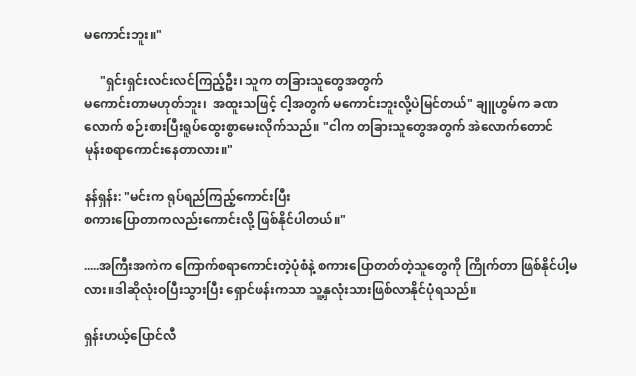မ‌ကောင်းဘူး။"

     "ရှင်းရှင်းလင်းလင်ကြည့်ဦး၊ သူက တခြားသူတွေအတွက်
မကောင်းတာမဟုတ်ဘူး၊  အထူးသဖြင့် ငါ့အတွက် မကောင်းဘူးလို့ပဲမြင်တယ်" ချူဟွမ်က ခဏလောက် စဉ်းစားပြီးရူပ်ထွေးစွာမေးလိုက်သည်။ "ငါက တခြားသူတွေအတွက် အဲလောက်တောင်
မုန်းစရာကောင်းနေတာလား။"

နန်ရှန်း: "မင်းက ရုပ်ရည်ကြည့်ကောင်းပြီး
စကားပြောတာကလည်းကောင်းလို့ ဖြစ်နိုင်ပါတယ်။"

.....အကြီးအကဲက ကြောက်စရာကောင်းတဲ့ပုံစံနဲ့ စကားပြောတတ်တဲ့သူတွေကို ကြိုက်တာ ဖြစ်နိုင်ပါ့မလား။ဒါဆိုလုံးဝပြီးသွားပြီး ရှောင်ဖန်းကသာ သူ့နှလုံးသားဖြစ်လာနိုင်ပုံရသည်။

ရှန်းဟယ့်ပြောင်လီ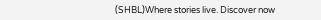(SHBL)Where stories live. Discover now